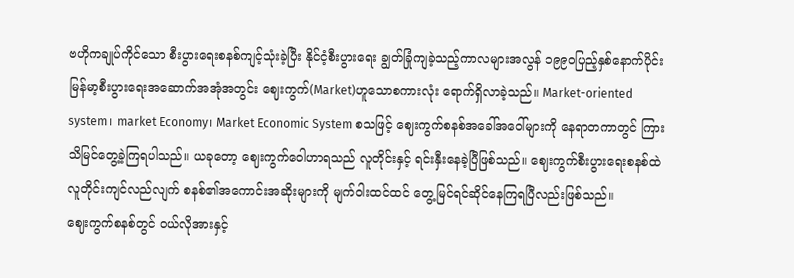ဗဟိုကချုပ်ကိုင်သော စီးပွားရေးစနစ်ကျင့်သုံးခဲ့ပြီး နိုင်ငံ့စီးပွားရေး ချွတ်ခြုံကျခဲ့သည့်ကာလများအလွန် ၁၉၉၀ပြည့်နှစ်နောက်ပိုင်း မြန်မာ့စီးပွားရေးအဆောက်အအုံအတွင်း ဈေးကွက်(Market)ဟူသောစကားလုံး ရောက်ရှိလာခဲ့သည်။ Market-oriented system၊ market Economy၊ Market Economic System စသဖြင့် ဈေးကွက်စနစ်အခေါ်အဝေါ်များကို နေရာတကာတွင် ကြားသိမြင်တွေ့ခဲ့ကြရပါသည်။ ယခုတော့ ဈေးကွက်ဝေါဟာရသည် လူတိုင်းနှင့် ရင်းနှီးနေခဲ့ပြီဖြစ်သည်။ ဈေးကွက်စီးပွားရေးစနစ်ထဲ လူတိုင်းကျင်လည်လျက် စနစ်၏အကောင်းအဆိုးများကို မျက်ဝါးထင်ထင် တွေ့မြင်ရင်ဆိုင်နေကြရပြီလည်းဖြစ်သည်။
ဈေးကွက်စနစ်တွင် ဝယ်လိုအားနှင့်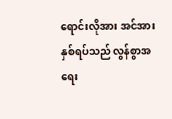ရောင်းလိုအား အင်အားနှစ်ရပ်သည် လွန်စွာအရေး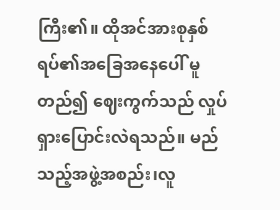ကြီး၏။ ထိုအင်အားစုနှစ်ရပ်၏အခြေအနေပေါ် မူတည်၍ ဈေးကွက်သည် လှုပ်ရှားပြောင်းလဲရသည်။ မည်သည့်အဖွဲ့အစည်း၊လူ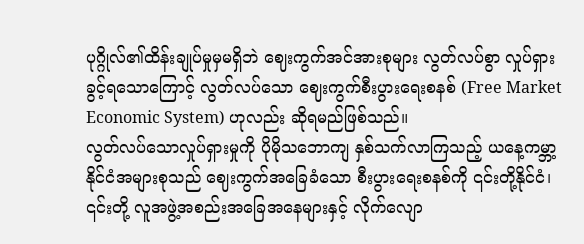ပုဂ္ဂိုလ်၏ထိန်းချုပ်မှုမှမရှိဘဲ ဈေးကွက်အင်အားစုများ လွတ်လပ်စွာ လှုပ်ရှားခွင့်ရသောကြောင့် လွတ်လပ်သော ဈေးကွက်စီးပွားရေးစနစ် (Free Market Economic System) ဟုလည်း ဆိုရမည်ဖြစ်သည်။
လွတ်လပ်သောလှုပ်ရှားမှုကို ပိုမိုသဘောကျ နှစ်သက်လာကြသည့် ယနေ့ကမ္ဘာ့နိုင်ငံအများစုသည် ဈေးကွက်အခြေခံသော စီးပွားရေးစနစ်ကို ၎င်းတို့နိုင်ငံ၊ ၎င်းတို့ လူအဖွဲ့အစည်းအခြေအနေများနှင့် လိုက်လျော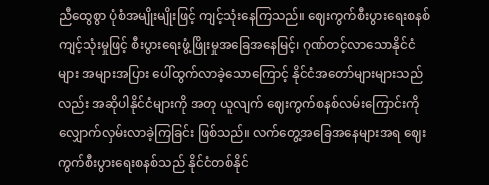ညီထွေစွာ ပုံစံအမျိုးမျိုးဖြင့် ကျင့်သုံးနေကြသည်။ ဈေးကွက်စီးပွားရေးစနစ်ကျင့်သုံးမှုဖြင့် စီးပွားရေးဖွံ့ဖြိုးမှုအခြေအနေမြင့်၊ ဂုဏ်တင့်လာသောနိုင်ငံများ အများအပြား ပေါ်ထွက်လာခဲ့သောကြောင့် နိုင်ငံအတော်များများသည်လည်း အဆိုပါနိုင်ငံများကို အတု ယူလျက် ဈေးကွက်စနစ်လမ်းကြောင်းကို လျှောက်လှမ်းလာခဲ့ကြခြင်း ဖြစ်သည်။ လက်တွေ့အခြေအနေများအရ ဈေးကွက်စီးပွားရေးစနစ်သည် နိုင်ငံတစ်နိုင်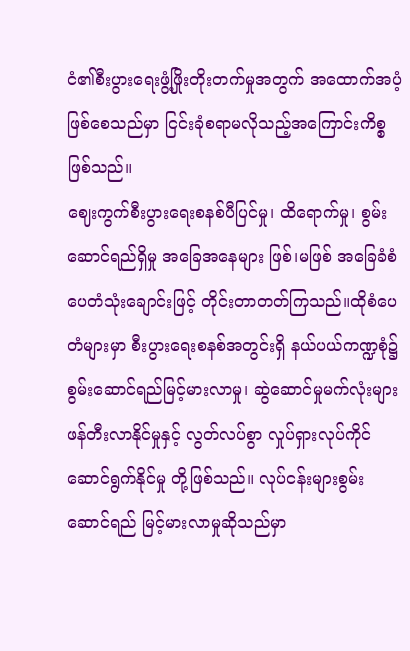ငံ၏စီးပွားရေးဖွံ့ဖြိုးတိုးတက်မှုအတွက် အထောက်အပံ့ဖြစ်စေသည်မှာ ငြင်းခုံစရာမလိုသည့်အကြောင်းကိစ္စဖြစ်သည်။
ဈေးကွက်စီးပွားရေးစနစ်ပီပြင်မှု၊ ထိရောက်မှု၊ စွမ်းဆောင်ရည်ရှိမှု အခြေအနေများ ဖြစ်၊မဖြစ် အခြေခံစံ ပေတံသုံးချောင်းဖြင့် တိုင်းတာတတ်ကြသည်။ထိုစံပေတံများမှာ စီးပွားရေးစနစ်အတွင်းရှိ နယ်ပယ်ကဏ္ဍစုံ၌ စွမ်းဆောင်ရည်မြင့်မားလာမှု၊ ဆွဲဆောင်မှုမက်လုံးများ ဖန်တီးလာနိုင်မှုနှင့် လွတ်လပ်စွာ လှုပ်ရှားလုပ်ကိုင်ဆောင်ရွက်နိုင်မှု တို့ဖြစ်သည်။ လုပ်ငန်းများစွမ်းဆောင်ရည် မြင့်မားလာမှုဆိုသည်မှာ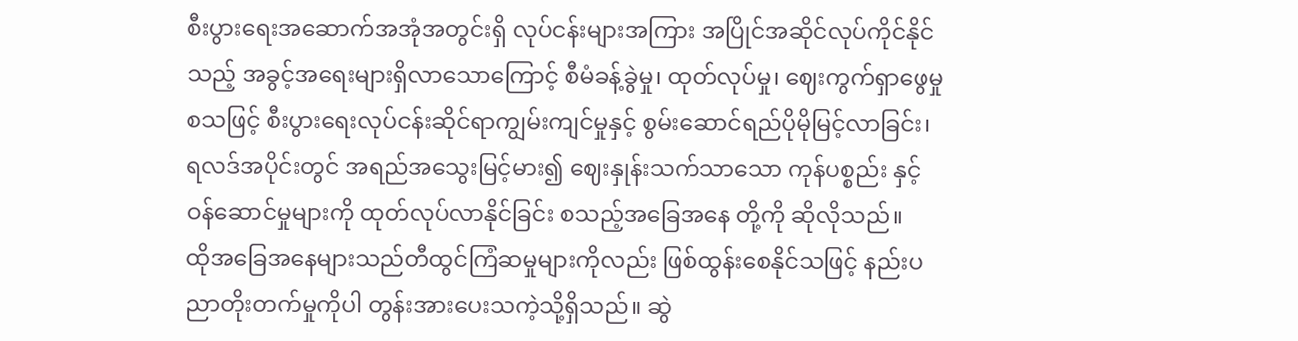စီးပွားရေးအဆောက်အအုံအတွင်းရှိ လုပ်ငန်းများအကြား အပြိုင်အဆိုင်လုပ်ကိုင်နိုင်သည့် အခွင့်အရေးများရှိလာသောကြောင့် စီမံခန့်ခွဲမှု၊ ထုတ်လုပ်မှု၊ ဈေးကွက်ရှာဖွေမှုစသဖြင့် စီးပွားရေးလုပ်ငန်းဆိုင်ရာကျွမ်းကျင်မှုနှင့် စွမ်းဆောင်ရည်ပိုမိုမြင့်လာခြင်း၊ရလဒ်အပိုင်းတွင် အရည်အသွေးမြင့်မား၍ ဈေးနှုန်းသက်သာသော ကုန်ပစ္စည်း နှင့် ဝန်ဆောင်မှုများကို ထုတ်လုပ်လာနိုင်ခြင်း စသည့်အခြေအနေ တို့ကို ဆိုလိုသည်။
ထိုအခြေအနေများသည်တီထွင်ကြံဆမှုများကိုလည်း ဖြစ်ထွန်းစေနိုင်သဖြင့် နည်းပညာတိုးတက်မှုကိုပါ တွန်းအားပေးသကဲ့သို့ရှိသည်။ ဆွဲ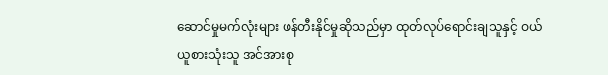ဆောင်မှုမက်လုံးများ ဖန်တီးနိုင်မှုဆိုသည်မှာ ထုတ်လုပ်ရောင်းချသူနှင့် ဝယ်ယူစားသုံးသူ အင်အားစု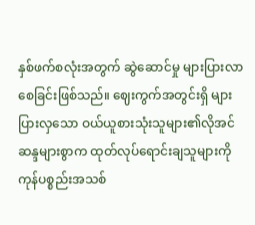နှစ်ဖက်စလုံးအတွက် ဆွဲဆောင်မှု များပြားလာစေခြင်းဖြစ်သည်။ ဈေးကွက်အတွင်းရှိ များပြားလှသော ဝယ်ယူစားသုံးသူများ၏လိုအင်ဆန္ဒများစွာက ထုတ်လုပ်ရောင်းချသူများကို ကုန်ပစ္စည်းအသစ်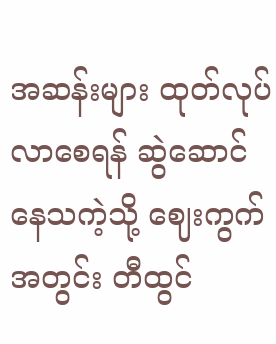အဆန်းများ ထုတ်လုပ်လာစေရန် ဆွဲဆောင်နေသကဲ့သို့ ဈေးကွက်အတွင်း တီထွင်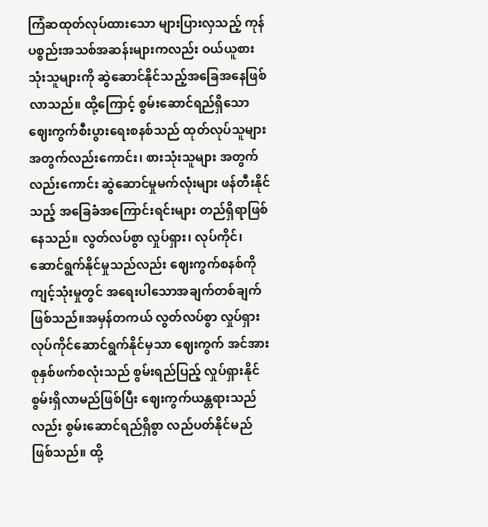ကြံဆထုတ်လုပ်ထားသော များပြားလှသည့် ကုန်ပစ္စည်းအသစ်အဆန်းများကလည်း ဝယ်ယူစားသုံးသူများကို ဆွဲဆောင်နိုင်သည့်အခြေအနေဖြစ်လာသည်။ ထို့ကြောင့် စွမ်းဆောင်ရည်ရှိသော ဈေးကွက်စီးပွားရေးစနစ်သည် ထုတ်လုပ်သူများအတွက်လည်းကောင်း၊ စားသုံးသူများ အတွက်လည်းကောင်း ဆွဲဆောင်မှုမက်လုံးများ ဖန်တီးနိုင်သည့် အခြေခံအကြောင်းရင်းများ တည်ရှိရာဖြစ်နေသည်။ လွတ်လပ်စွာ လှုပ်ရှား၊ လုပ်ကိုင်၊ ဆောင်ရွက်နိုင်မှုသည်လည်း ဈေးကွက်စနစ်ကို ကျင့်သုံးမှုတွင် အရေးပါသောအချက်တစ်ချက်ဖြစ်သည်။အမှန်တကယ် လွတ်လပ်စွာ လှုပ်ရှားလုပ်ကိုင်ဆောင်ရွက်နိုင်မှသာ ဈေးကွက် အင်အားစုနှစ်ဖက်စလုံးသည် စွမ်းရည်ပြည့် လှုပ်ရှားနိုင်စွမ်းရှိလာမည်ဖြစ်ပြီး ဈေးကွက်ယန္တရားသည်လည်း စွမ်းဆောင်ရည်ရှိစွာ လည်ပတ်နိုင်မည်ဖြစ်သည်။ ထို့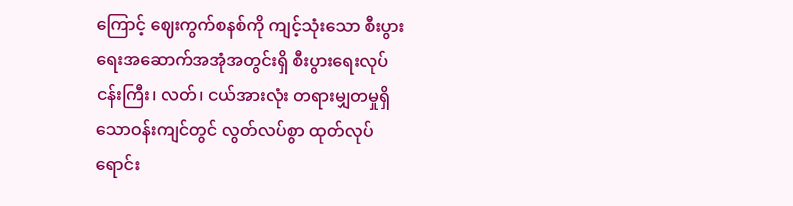ကြောင့် ဈေးကွက်စနစ်ကို ကျင့်သုံးသော စီးပွားရေးအဆောက်အအုံအတွင်းရှိ စီးပွားရေးလုပ်ငန်းကြီး၊ လတ်၊ ငယ်အားလုံး တရားမျှတမှုရှိသောဝန်းကျင်တွင် လွတ်လပ်စွာ ထုတ်လုပ်ရောင်း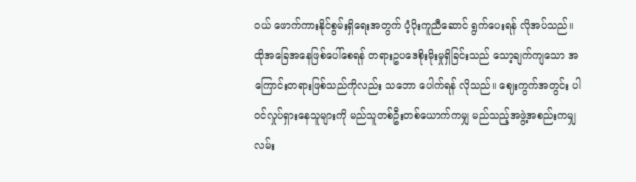ဝယ် ဖောက်ကားနိုင်စွမ်းရှိရေးအတွက် ပံ့ပိုးကူညီဆောင် ရွက်ပေးရန် လိုအပ်သည်။
ထိုအခြေအနေဖြစ်ပေါ်စေရန် တရားဥပဒေစိုးမိုးမှုရှိခြင်းသည် သော့ချက်ကျသော အကြောင်းတရားဖြစ်သည်ကိုလည်း သဘော ပေါက်ရန် လိုသည်။ ဈေးကွက်အတွင်း ပါဝင်လှုပ်ရှားနေသူများကို မည်သူတစ်ဦးတစ်ယောက်ကမျှ မည်သည့်အဖွဲ့အစည်းကမျှလမ်း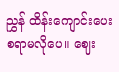ညွှန် ထိန်းကျောင်းပေးစရာမလိုပေ။ ဈေး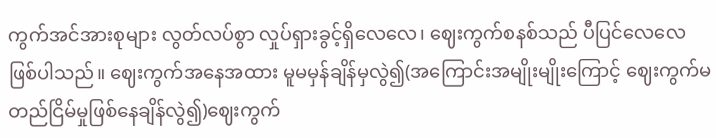ကွက်အင်အားစုများ လွတ်လပ်စွာ လှုပ်ရှားခွင့်ရှိလေလေ၊ ဈေးကွက်စနစ်သည် ပီပြင်လေလေဖြစ်ပါသည်။ ဈေးကွက်အနေအထား မူမမှန်ချိန်မှလွဲ၍(အကြောင်းအမျိုးမျိုးကြောင့် ဈေးကွက်မတည်ငြိမ်မှုဖြစ်နေချိန်လွဲ၍)ဈေးကွက်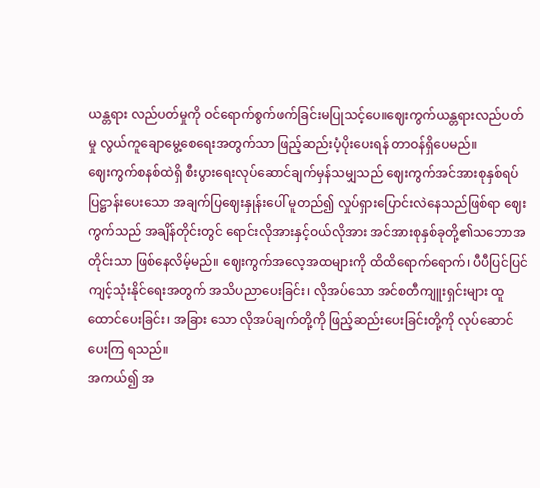ယန္တရား လည်ပတ်မှုကို ဝင်ရောက်စွက်ဖက်ခြင်းမပြုသင့်ပေ။ဈေးကွက်ယန္တရားလည်ပတ်မှု လွယ်ကူချောမွေ့စေရေးအတွက်သာ ဖြည့်ဆည်းပံ့ပိုးပေးရန် တာဝန်ရှိပေမည်။
ဈေးကွက်စနစ်ထဲရှိ စီးပွားရေးလုပ်ဆောင်ချက်မှန်သမျှသည် ဈေးကွက်အင်အားစုနှစ်ရပ် ပြဋ္ဌာန်းပေးသော အချက်ပြဈေးနှုန်းပေါ် မူတည်၍ လှုပ်ရှားပြောင်းလဲနေသည်ဖြစ်ရာ ဈေးကွက်သည် အချိန်တိုင်းတွင် ရောင်းလိုအားနှင့်ဝယ်လိုအား အင်အားစုနှစ်ခုတို့၏သဘောအတိုင်းသာ ဖြစ်နေလိမ့်မည်။ ဈေးကွက်အလေ့အထများကို ထိထိရောက်ရောက်၊ ပီပီပြင်ပြင် ကျင့်သုံးနိုင်ရေးအတွက် အသိပညာပေးခြင်း၊ လိုအပ်သော အင်စတီကျူးရှင်းများ ထူထောင်ပေးခြင်း၊ အခြား သော လိုအပ်ချက်တို့ကို ဖြည့်ဆည်းပေးခြင်းတို့ကို လုပ်ဆောင်ပေးကြ ရသည်။
အကယ်၍ အ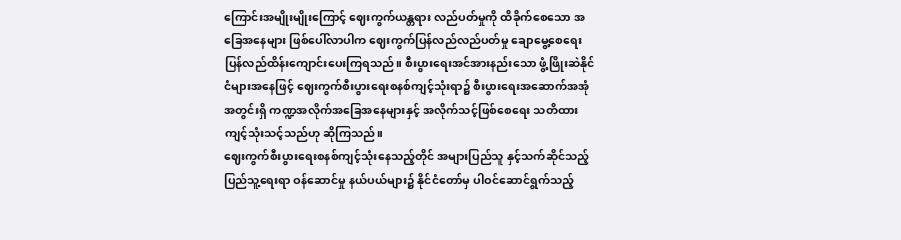ကြောင်းအမျိုးမျိုးကြောင့် ဈေးကွက်ယန္တရား လည်ပတ်မှုကို ထိခိုက်စေသော အခြေအနေများ ဖြစ်ပေါ်လာပါက ဈေးကွက်ပြန်လည်လည်ပတ်မှု ချောမွေ့စေရေး ပြန်လည်ထိန်းကျောင်းပေးကြရသည်။ စီးပွားရေးအင်အားနည်းသော ဖွံ့ဖြိုးဆဲနိုင်ငံများအနေဖြင့် ဈေးကွက်စီးပွားရေးစနစ်ကျင့်သုံးရာ၌ စီးပွားရေးအဆောက်အအုံအတွင်းရှိ ကဏ္ဍအလိုက်အခြေအနေများနှင့် အလိုက်သင့်ဖြစ်စေရေး သတိထားကျင့်သုံးသင့်သည်ဟု ဆိုကြသည်။
ဈေးကွက်စီးပွားရေးစနစ်ကျင့်သုံးနေသည့်တိုင် အများပြည်သူ နှင့်သက်ဆိုင်သည့် ပြည်သူ့ရေးရာ ဝန်ဆောင်မှု နယ်ပယ်များ၌ နိုင်ငံတော်မှ ပါဝင်ဆောင်ရွက်သည့်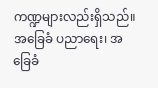ကဏ္ဍများလည်းရှိသည်။ အခြေခံ ပညာရေး၊ အခြေခံ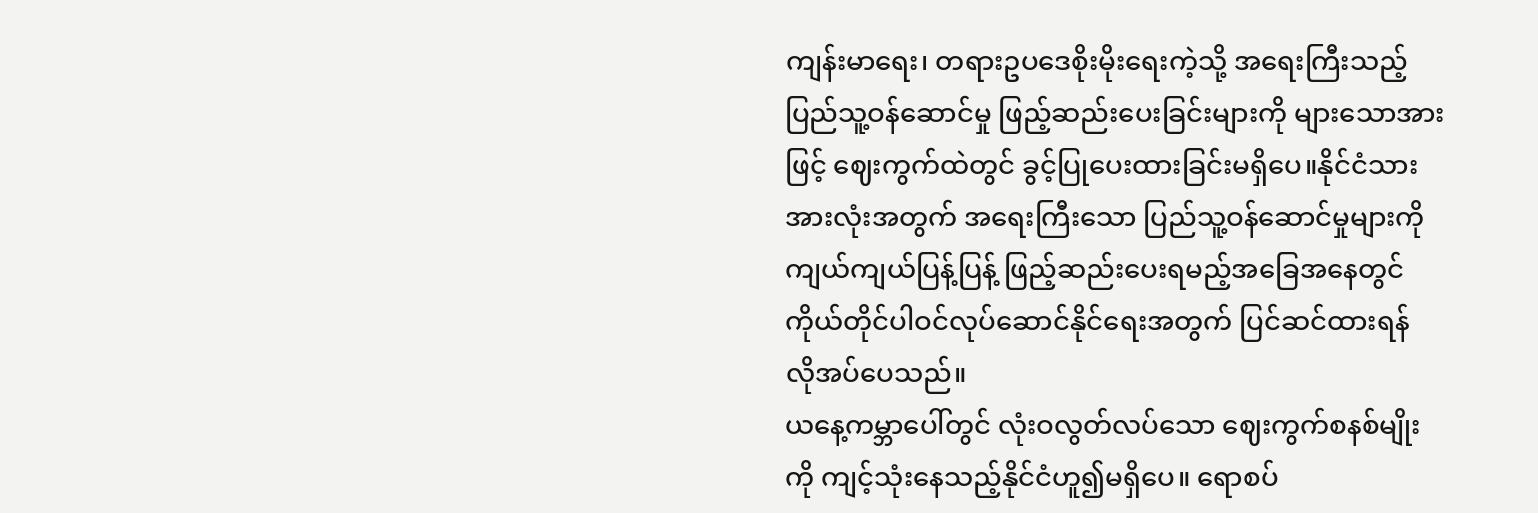ကျန်းမာရေး၊ တရားဥပဒေစိုးမိုးရေးကဲ့သို့ အရေးကြီးသည့် ပြည်သူ့ဝန်ဆောင်မှု ဖြည့်ဆည်းပေးခြင်းများကို များသောအားဖြင့် ဈေးကွက်ထဲတွင် ခွင့်ပြုပေးထားခြင်းမရှိပေ။နိုင်ငံသားအားလုံးအတွက် အရေးကြီးသော ပြည်သူ့ဝန်ဆောင်မှုများကို ကျယ်ကျယ်ပြန့်ပြန့် ဖြည့်ဆည်းပေးရမည့်အခြေအနေတွင် ကိုယ်တိုင်ပါဝင်လုပ်ဆောင်နိုင်ရေးအတွက် ပြင်ဆင်ထားရန် လိုအပ်ပေသည်။
ယနေ့ကမ္ဘာပေါ်တွင် လုံးဝလွတ်လပ်သော ဈေးကွက်စနစ်မျိုးကို ကျင့်သုံးနေသည့်နိုင်ငံဟူ၍မရှိပေ။ ရောစပ်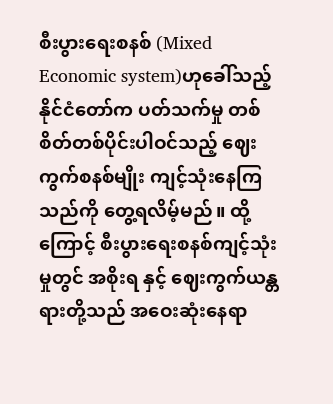စီးပွားရေးစနစ် (Mixed Economic system)ဟုခေါ်သည့် နိုင်ငံတော်က ပတ်သက်မှု တစ်စိတ်တစ်ပိုင်းပါဝင်သည့် ဈေးကွက်စနစ်မျိုး ကျင့်သုံးနေကြသည်ကို တွေ့ရလိမ့်မည်။ ထို့ကြောင့် စီးပွားရေးစနစ်ကျင့်သုံးမှုတွင် အစိုးရ နှင့် ဈေးကွက်ယန္တရားတို့သည် အဝေးဆုံးနေရာ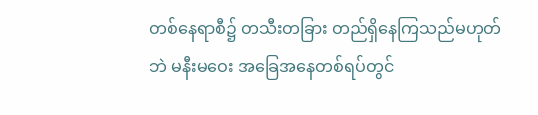တစ်နေရာစီ၌ တသီးတခြား တည်ရှိနေကြသည်မဟုတ်ဘဲ မနီးမဝေး အခြေအနေတစ်ရပ်တွင်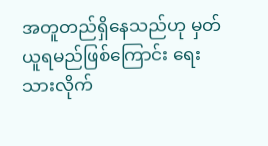အတူတည်ရှိနေသည်ဟု မှတ်ယူရမည်ဖြစ်ကြောင်း ရေးသားလိုက်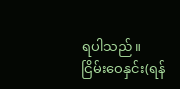ရပါသည်။
ငြိမ်းဝေနှင်း(ရန်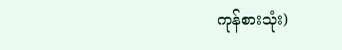ကုန်စားသုံး)